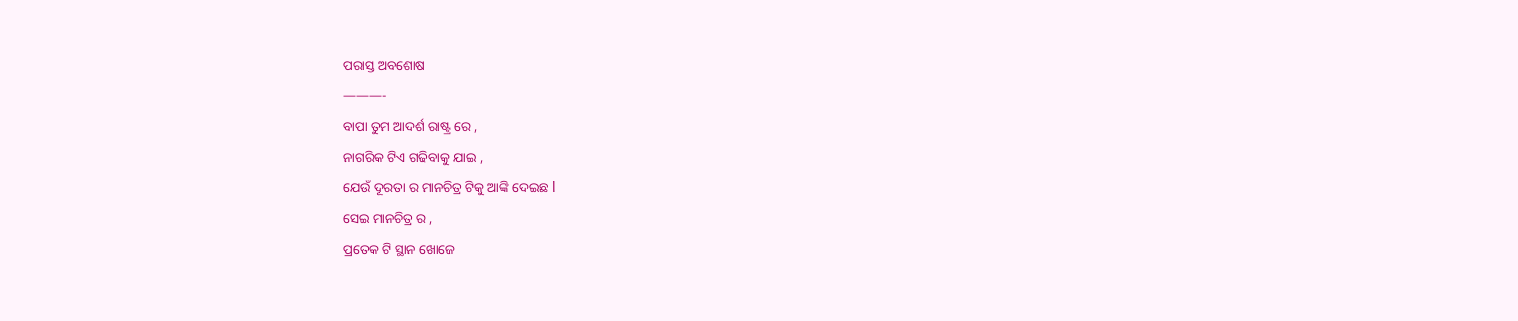ପରାସ୍ତ ଅବଶୋଷ
———-
ବାପା ତୁମ ଆଦର୍ଶ ରାଷ୍ଟ୍ର ରେ ,
ନାଗରିକ ଟିଏ ଗଢିବାକୁ ଯାଇ ,
ଯେଉଁ ଦୂରତା ର ମାନଚିତ୍ର ଟିକୁ ଆଙ୍କି ଦେଇଛ l
ସେଇ ମାନଚିତ୍ର ର ,
ପ୍ରତେକ ଟି ସ୍ଥାନ ଖୋଜେ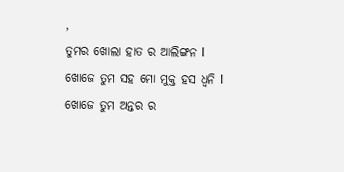,
ତୁମର ଖୋଲା ହାତ ର ଆଲିଙ୍ଗନ l
ଖୋଜେ ତୁମ ସହ ମୋ ମୁକ୍ତ ହସ ଧ୍ୱନି l
ଖୋଜେ ତୁମ ଅନ୍ତର ର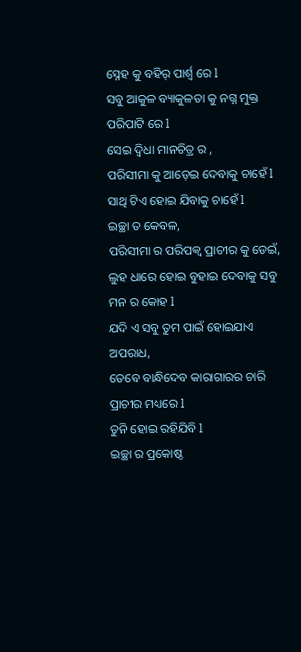ସ୍ନେହ କୁ ବହିର୍ ପାର୍ଶ୍ୱ ରେ l
ସବୁ ଆକୁଳ ବ୍ୟାକୁଳତା କୁ ନଗ୍ନ ମୁକ୍ତ ପରିପାଟି ରେ l
ସେଇ ଦ୍ୱିଧା ମାନଚିତ୍ର ର ,
ପରିସୀମା କୁ ଆଡ଼େଇ ଦେବାକୁ ଚାହେଁ l
ସାଥି ଟିଏ ହୋଇ ଯିବାକୁ ଚାହେଁ l
ଇଚ୍ଛା ତ କେବଳ,
ପରିସୀମା ର ପରିପକ୍ୱ ପ୍ରାଚୀର କୁ ଡେଇଁ,
ଲୁହ ଧାରେ ହୋଇ ବୁହାଇ ଦେବାକୁ ସବୁ ମନ ର କୋହ l
ଯଦି ଏ ସବୁ ତୁମ ପାଇଁ ହୋଇଯାଏ ଅପରାଧ,
ତେବେ ବାନ୍ଧିଦେବ କାରାଗାରର ଚାରି ପ୍ରାଚୀର ମଧ୍ୟରେ l
ତୁନି ହୋଇ ରହିଯିବି l
ଇଚ୍ଛା ର ପ୍ରକୋଷ୍ଠ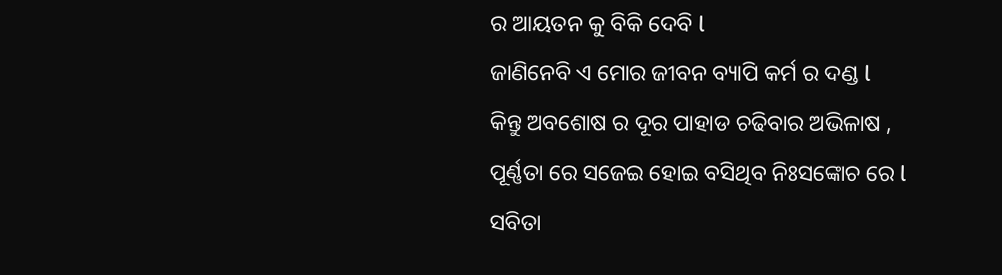ର ଆୟତନ କୁ ବିକି ଦେବି l
ଜାଣିନେବି ଏ ମୋର ଜୀବନ ବ୍ୟାପି କର୍ମ ର ଦଣ୍ଡ l
କିନ୍ତୁ ଅବଶୋଷ ର ଦୂର ପାହାଡ ଚଢିବାର ଅଭିଳାଷ ,
ପୂର୍ଣ୍ଣତା ରେ ସଜେଇ ହୋଇ ବସିଥିବ ନିଃସଙ୍କୋଚ ରେ l
ସବିତା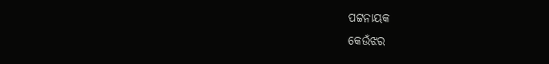ପଟ୍ଟନାୟକ
କେଉଁଝର